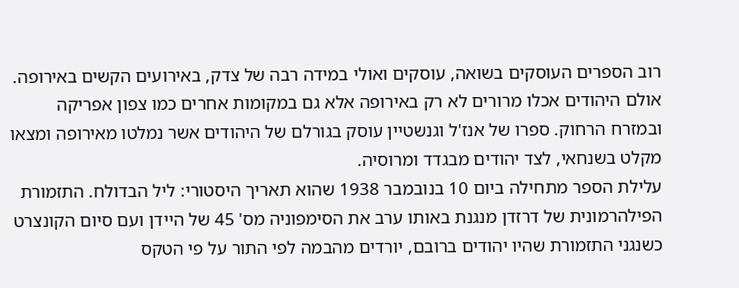רוב הספרים העוסקים בשואה, עוסקים ואולי במידה רבה של צדק, באירועים הקשים באירופה. אולם היהודים אכלו מרורים לא רק באירופה אלא גם במקומות אחרים כמו צפון אפריקה ובמזרח הרחוק. ספרו של אנז'ל וגנשטיין עוסק בגורלם של היהודים אשר נמלטו מאירופה ומצאו מקלט בשנחאי, לצד יהודים מבגדד ומרוסיה.
עלילת הספר מתחילה ביום 10 בנובמבר 1938 שהוא תאריך היסטורי: ליל הבדולח. התזמורת הפילהרמונית של דרזדן מנגנת באותו ערב את הסימפוניה מס' 45 של היידן ועם סיום הקונצרט כשנגני התזמורת שהיו יהודים ברובם, יורדים מהבמה לפי התור על פי הטקס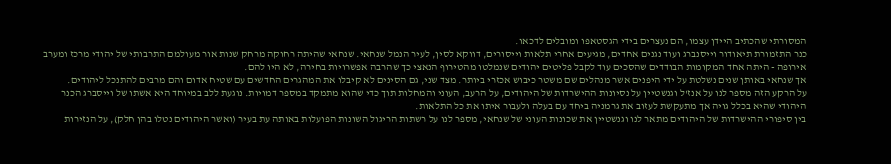המסורתי שהכתיב היידן עצמו, הם נעצרים בידי הגסטאפו ומובלים לדכאו.
כנר התזמורת תיאודור וייסנברג ועוד נגנים אחדים, מגיעים אחרי תלאות וייסורים, דווקא לסין, לעיר הנמל שנחאי. שנחאי שהיתה רחוקה מרחק שנות אור מעולמם התרבותי של יהודי מרכז ומערב אירופה - היתה אחד המקומות הבודדים שהסכים עוד לקבל פליטים יהודים שנמלטו מהטירוף הנאצי כך שהרבה אפשרויות בחירה, לא היו להם.
אך שנחאי באותן שנים נשלטת על ידי היפנים אשר מנהלים שם משטר כיבוש אכזרי ביותר. מצד שני, גם הסינים לא קיבלו את המהגרים החדשים עם שטיח אדום והם מרבים להתנכל ליהודים.
על הרקע הזה מספר לנו על אנז'ל וגנשטיין על נסיונות ההישרדות של היהודים, על הרעב, העוני והמחלות תוך כדי שהוא מתמקד במספר דמויות. נוגעת ללב במיוחד היא אשתו של וייסברג הכנר היהודי שהיא בכלל גויה אך מתעקשת לעזוב את גרמניה ביחד עם בעלה ולעבור איתו את כל התלאות.
בין סיפורי ההישרדות של היהודים מתאר לנו וגנשטיין את שכונות העוני של שנחאי, מספר לנו על רשתות הריגול השונות הפועלות באותה עת בעיר (ואשר היהודים נטלו בהן חלק), על הנזירות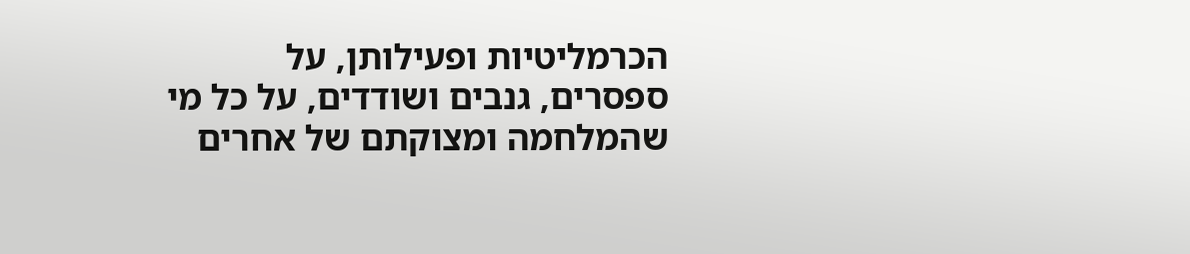הכרמליטיות ופעילותן, על ספסרים, גנבים ושודדים, על כל מי שהמלחמה ומצוקתם של אחרים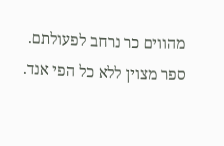מהווים כר נרחב לפעולתם.
ספר מצוין ללא כל הפי אנד.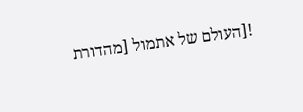![העולם של אתמול [מהדורת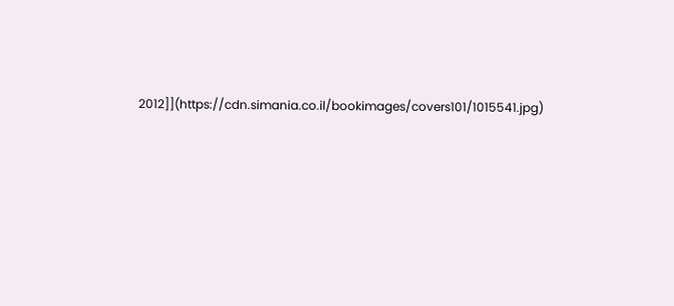2012]](https://cdn.simania.co.il/bookimages/covers101/1015541.jpg)